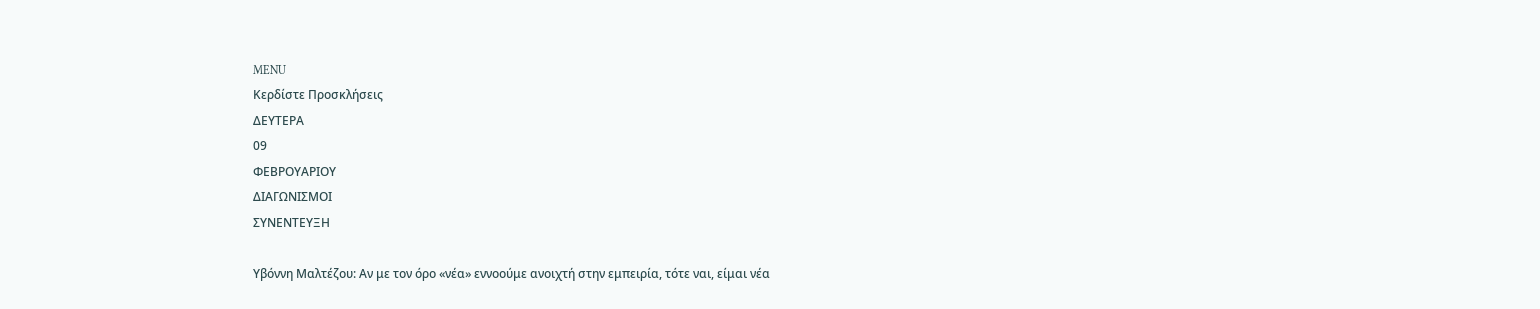MENU
Κερδίστε Προσκλήσεις
ΔΕΥΤΕΡΑ
09
ΦΕΒΡΟΥΑΡΙΟΥ
ΔΙΑΓΩΝΙΣΜΟΙ
ΣΥΝΕΝΤΕΥΞΗ

Υβόννη Μαλτέζου: Αν με τον όρο «νέα» εννοούμε ανοιχτή στην εμπειρία, τότε ναι, είμαι νέα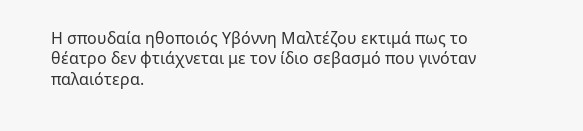Η σπουδαία ηθοποιός Υβόννη Μαλτέζου εκτιμά πως το θέατρο δεν φτιάχνεται με τον ίδιο σεβασμό που γινόταν παλαιότερα.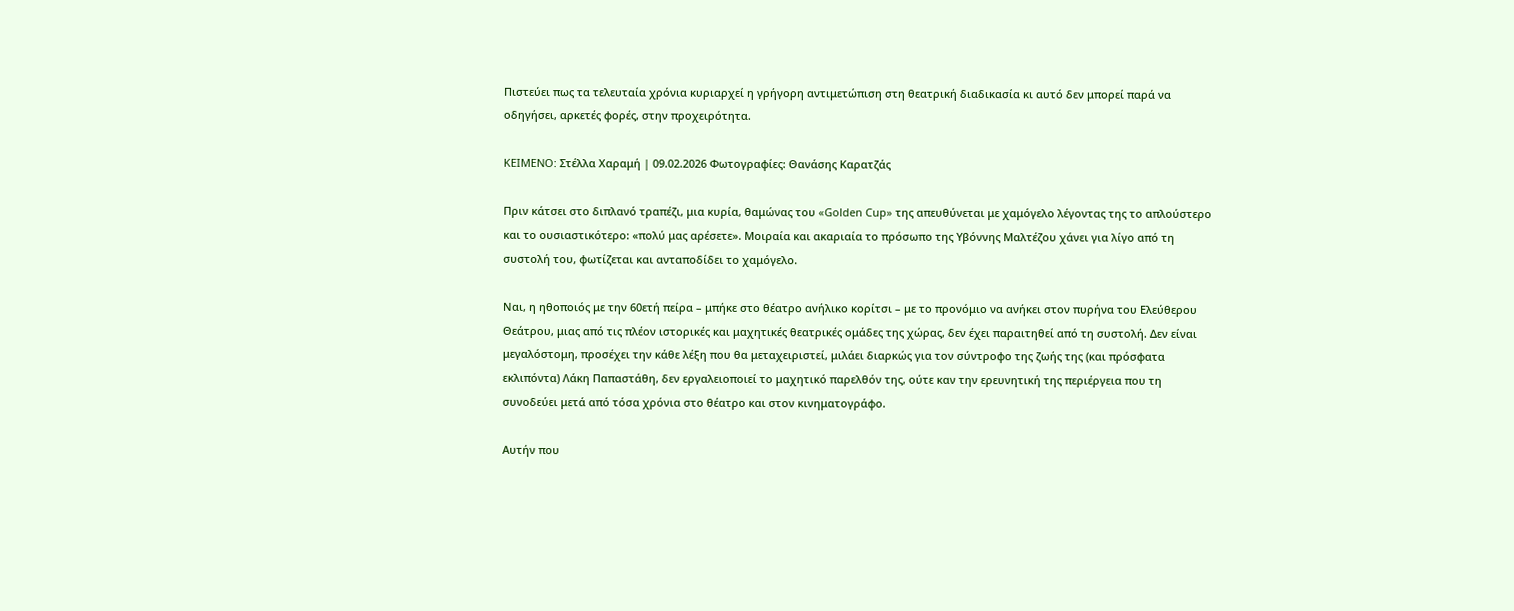Πιστεύει πως τα τελευταία χρόνια κυριαρχεί η γρήγορη αντιμετώπιση στη θεατρική διαδικασία κι αυτό δεν μπορεί παρά να οδηγήσει, αρκετές φορές, στην προχειρότητα.

KEIMENO: Στέλλα Χαραμή | 09.02.2026 Φωτογραφίες: Θανάσης Καρατζάς

Πριν κάτσει στο διπλανό τραπέζι, μια κυρία, θαμώνας του «Golden Cup» της απευθύνεται με χαμόγελο λέγοντας της το απλούστερο και το ουσιαστικότερο: «πολύ μας αρέσετε». Μοιραία και ακαριαία το πρόσωπο της Υβόννης Μαλτέζου χάνει για λίγο από τη συστολή του, φωτίζεται και ανταποδίδει το χαμόγελο.

Ναι, η ηθοποιός με την 60ετή πείρα – μπήκε στο θέατρο ανήλικο κορίτσι – με το προνόμιο να ανήκει στον πυρήνα του Ελεύθερου Θεάτρου, μιας από τις πλέον ιστορικές και μαχητικές θεατρικές ομάδες της χώρας, δεν έχει παραιτηθεί από τη συστολή. Δεν είναι μεγαλόστομη, προσέχει την κάθε λέξη που θα μεταχειριστεί, μιλάει διαρκώς για τον σύντροφο της ζωής της (και πρόσφατα εκλιπόντα) Λάκη Παπαστάθη, δεν εργαλειοποιεί το μαχητικό παρελθόν της, ούτε καν την ερευνητική της περιέργεια που τη συνοδεύει μετά από τόσα χρόνια στο θέατρο και στον κινηματογράφο.

Αυτήν που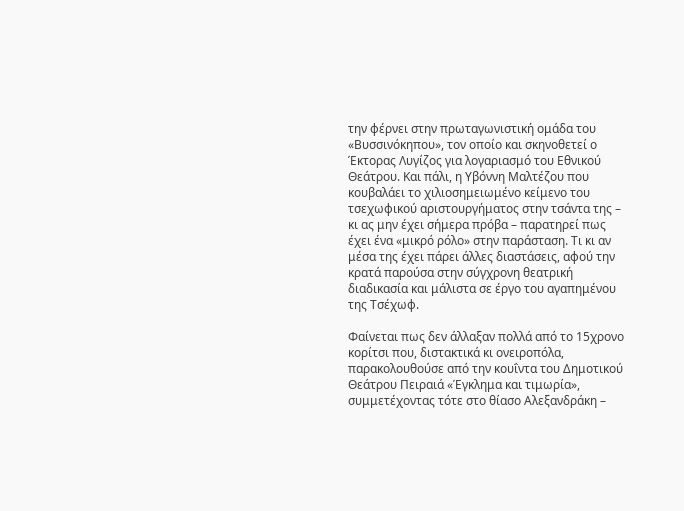την φέρνει στην πρωταγωνιστική ομάδα του «Βυσσινόκηπου», τον οποίο και σκηνοθετεί ο Έκτορας Λυγίζος για λογαριασμό του Εθνικού Θεάτρου. Και πάλι, η Υβόννη Μαλτέζου που κουβαλάει το χιλιοσημειωμένο κείμενο του τσεχωφικού αριστουργήματος στην τσάντα της –  κι ας μην έχει σήμερα πρόβα – παρατηρεί πως έχει ένα «μικρό ρόλο» στην παράσταση. Τι κι αν μέσα της έχει πάρει άλλες διαστάσεις, αφού την κρατά παρούσα στην σύγχρονη θεατρική διαδικασία και μάλιστα σε έργο του αγαπημένου της Τσέχωφ.

Φαίνεται πως δεν άλλαξαν πολλά από το 15χρονο κορίτσι που, διστακτικά κι ονειροπόλα, παρακολουθούσε από την κουΐντα του Δημοτικού Θεάτρου Πειραιά «Έγκλημα και τιμωρία», συμμετέχοντας τότε στο θίασο Αλεξανδράκη –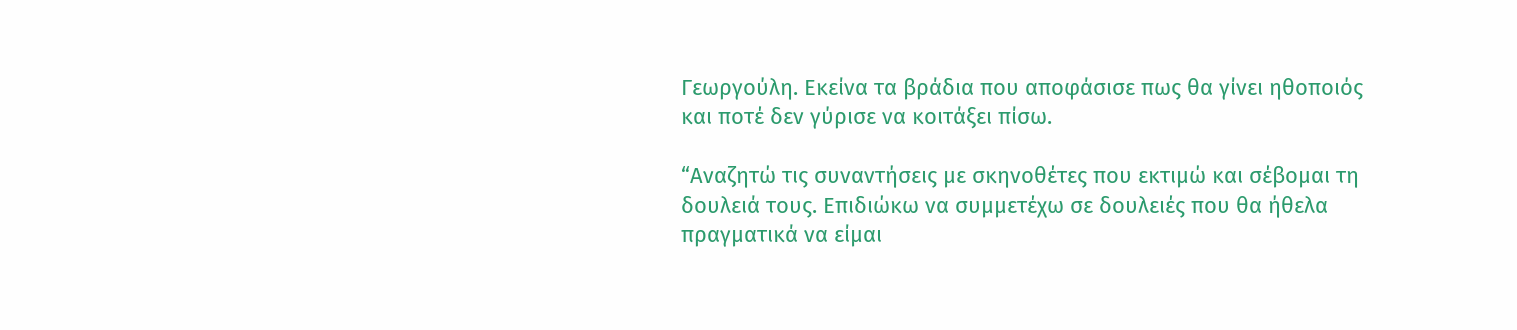Γεωργούλη. Εκείνα τα βράδια που αποφάσισε πως θα γίνει ηθοποιός και ποτέ δεν γύρισε να κοιτάξει πίσω.

“Αναζητώ τις συναντήσεις με σκηνοθέτες που εκτιμώ και σέβομαι τη δουλειά τους. Επιδιώκω να συμμετέχω σε δουλειές που θα ήθελα πραγματικά να είμαι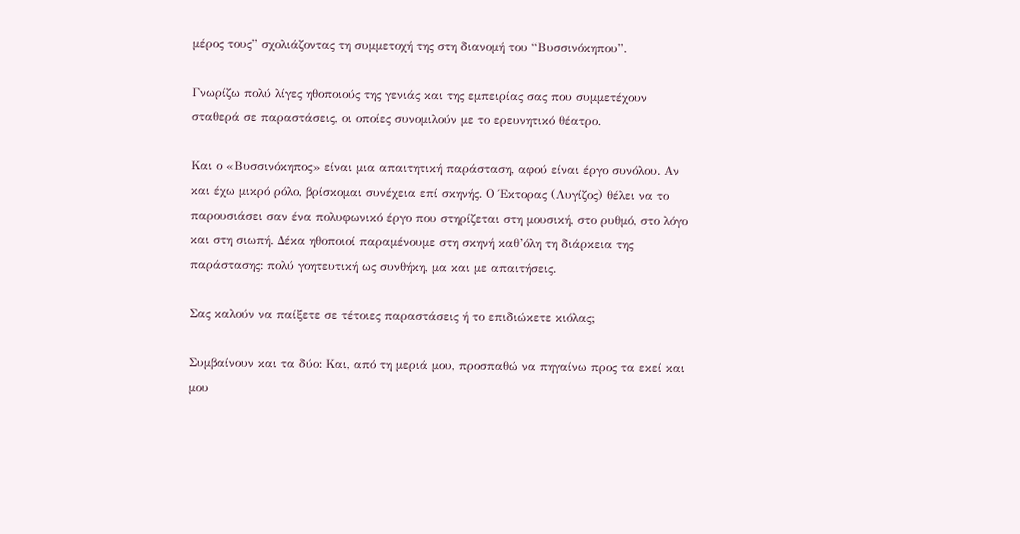μέρος τους” σχολιάζοντας τη συμμετοχή της στη διανομή του “Βυσσινόκηπου”.

Γνωρίζω πολύ λίγες ηθοποιούς της γενιάς και της εμπειρίας σας που συμμετέχουν σταθερά σε παραστάσεις, οι οποίες συνομιλούν με το ερευνητικό θέατρο.

Και ο «Βυσσινόκηπος» είναι μια απαιτητική παράσταση, αφού είναι έργο συνόλου. Αν και έχω μικρό ρόλο, βρίσκομαι συνέχεια επί σκηνής. Ο Έκτορας (Λυγίζος) θέλει να το παρουσιάσει σαν ένα πολυφωνικό έργο που στηρίζεται στη μουσική, στο ρυθμό, στο λόγο και στη σιωπή. Δέκα ηθοποιοί παραμένουμε στη σκηνή καθ’όλη τη διάρκεια της παράστασης: πολύ γοητευτική ως συνθήκη, μα και με απαιτήσεις.

Σας καλούν να παίξετε σε τέτοιες παραστάσεις ή το επιδιώκετε κιόλας;

Συμβαίνουν και τα δύο: Και, από τη μεριά μου, προσπαθώ να πηγαίνω προς τα εκεί και μου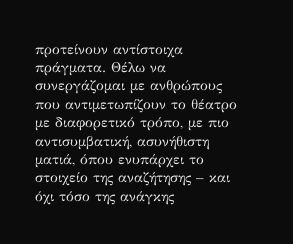προτείνουν αντίστοιχα πράγματα. Θέλω να συνεργάζομαι με ανθρώπους που αντιμετωπίζουν το θέατρο με διαφορετικό τρόπο, με πιο αντισυμβατική, ασυνήθιστη ματιά, όπου ενυπάρχει το στοιχείο της αναζήτησης – και όχι τόσο της ανάγκης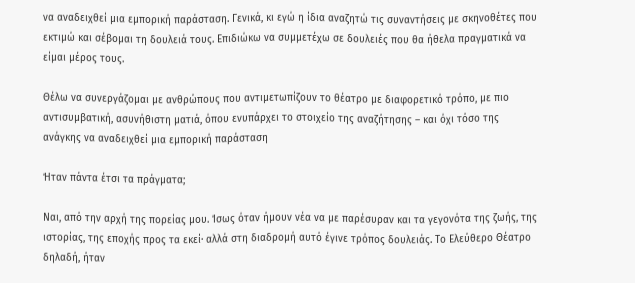να αναδειχθεί μια εμπορική παράσταση. Γενικά, κι εγώ η ίδια αναζητώ τις συναντήσεις με σκηνοθέτες που εκτιμώ και σέβομαι τη δουλειά τους. Επιδιώκω να συμμετέχω σε δουλειές που θα ήθελα πραγματικά να είμαι μέρος τους.

Θέλω να συνεργάζομαι με ανθρώπους που αντιμετωπίζουν το θέατρο με διαφορετικό τρόπο, με πιο αντισυμβατική, ασυνήθιστη ματιά, όπου ενυπάρχει το στοιχείο της αναζήτησης – και όχι τόσο της ανάγκης να αναδειχθεί μια εμπορική παράσταση

Ήταν πάντα έτσι τα πράγματα;

Ναι, από την αρχή της πορείας μου. Ίσως όταν ήμουν νέα να με παρέσυραν και τα γεγονότα της ζωής, της ιστορίας, της εποχής προς τα εκεί· αλλά στη διαδρομή αυτό έγινε τρόπος δουλειάς. Το Ελεύθερο Θέατρο δηλαδή, ήταν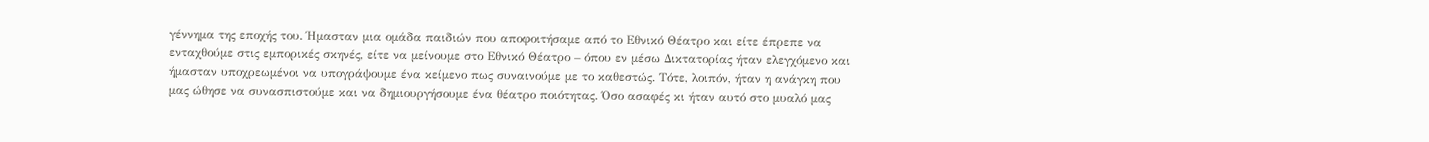γέννημα της εποχής του. Ήμασταν μια ομάδα παιδιών που αποφοιτήσαμε από το Εθνικό Θέατρο και είτε έπρεπε να ενταχθούμε στις εμπορικές σκηνές, είτε να μείνουμε στο Εθνικό Θέατρο – όπου εν μέσω Δικτατορίας ήταν ελεγχόμενο και ήμασταν υποχρεωμένοι να υπογράψουμε ένα κείμενο πως συναινούμε με το καθεστώς. Τότε, λοιπόν, ήταν η ανάγκη που μας ώθησε να συνασπιστούμε και να δημιουργήσουμε ένα θέατρο ποιότητας. Όσο ασαφές κι ήταν αυτό στο μυαλό μας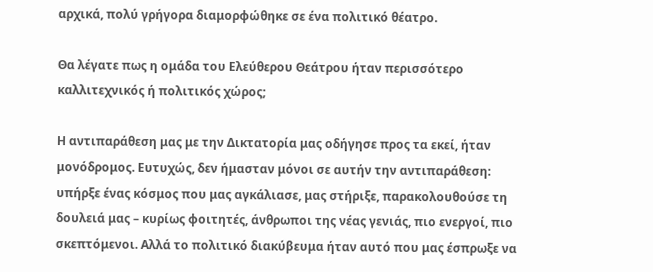αρχικά, πολύ γρήγορα διαμορφώθηκε σε ένα πολιτικό θέατρο.

Θα λέγατε πως η ομάδα του Ελεύθερου Θεάτρου ήταν περισσότερο καλλιτεχνικός ή πολιτικός χώρος;

Η αντιπαράθεση μας με την Δικτατορία μας οδήγησε προς τα εκεί, ήταν μονόδρομος. Ευτυχώς, δεν ήμασταν μόνοι σε αυτήν την αντιπαράθεση: υπήρξε ένας κόσμος που μας αγκάλιασε, μας στήριξε, παρακολουθούσε τη δουλειά μας – κυρίως φοιτητές, άνθρωποι της νέας γενιάς, πιο ενεργοί, πιο σκεπτόμενοι. Αλλά το πολιτικό διακύβευμα ήταν αυτό που μας έσπρωξε να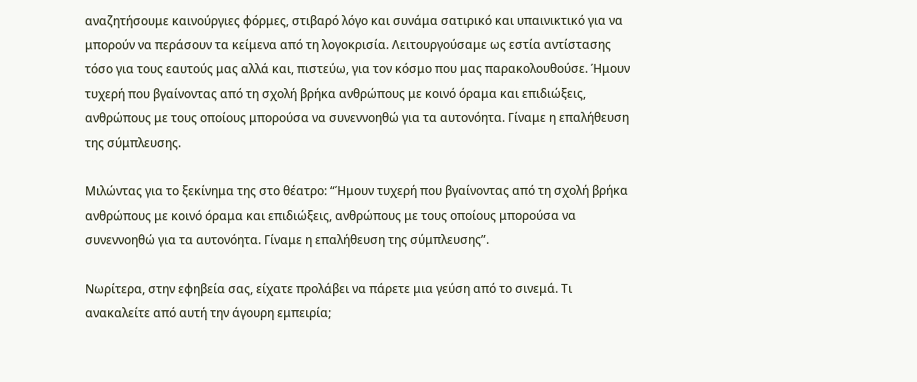αναζητήσουμε καινούργιες φόρμες, στιβαρό λόγο και συνάμα σατιρικό και υπαινικτικό για να μπορούν να περάσουν τα κείμενα από τη λογοκρισία. Λειτουργούσαμε ως εστία αντίστασης τόσο για τους εαυτούς μας αλλά και, πιστεύω, για τον κόσμο που μας παρακολουθούσε. Ήμουν τυχερή που βγαίνοντας από τη σχολή βρήκα ανθρώπους με κοινό όραμα και επιδιώξεις, ανθρώπους με τους οποίους μπορούσα να συνεννοηθώ για τα αυτονόητα. Γίναμε η επαλήθευση της σύμπλευσης.

Μιλώντας για το ξεκίνημα της στο θέατρο: “Ήμουν τυχερή που βγαίνοντας από τη σχολή βρήκα ανθρώπους με κοινό όραμα και επιδιώξεις, ανθρώπους με τους οποίους μπορούσα να συνεννοηθώ για τα αυτονόητα. Γίναμε η επαλήθευση της σύμπλευσης”.

Νωρίτερα, στην εφηβεία σας, είχατε προλάβει να πάρετε μια γεύση από το σινεμά. Τι ανακαλείτε από αυτή την άγουρη εμπειρία;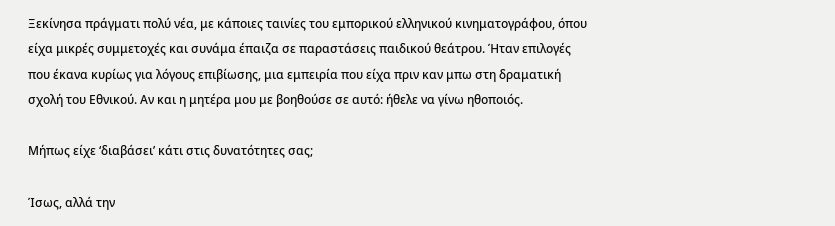Ξεκίνησα πράγματι πολύ νέα, με κάποιες ταινίες του εμπορικού ελληνικού κινηματογράφου, όπου είχα μικρές συμμετοχές και συνάμα έπαιζα σε παραστάσεις παιδικού θεάτρου. Ήταν επιλογές που έκανα κυρίως για λόγους επιβίωσης, μια εμπειρία που είχα πριν καν μπω στη δραματική σχολή του Εθνικού. Αν και η μητέρα μου με βοηθούσε σε αυτό: ήθελε να γίνω ηθοποιός.

Μήπως είχε ‘διαβάσει’ κάτι στις δυνατότητες σας;

Ίσως, αλλά την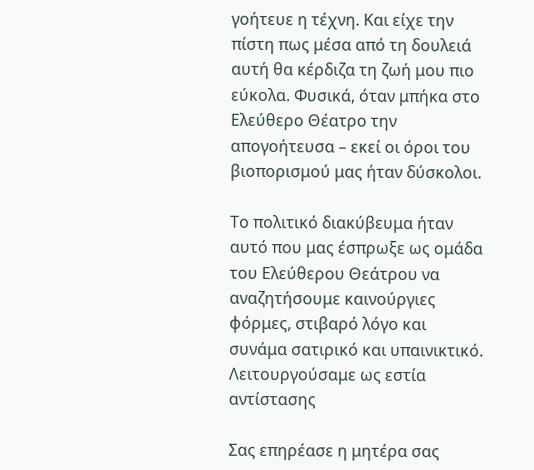γοήτευε η τέχνη. Και είχε την πίστη πως μέσα από τη δουλειά αυτή θα κέρδιζα τη ζωή μου πιο εύκολα. Φυσικά, όταν μπήκα στο Ελεύθερο Θέατρο την απογοήτευσα – εκεί οι όροι του βιοπορισμού μας ήταν δύσκολοι.

Tο πολιτικό διακύβευμα ήταν αυτό που μας έσπρωξε ως ομάδα του Ελεύθερου Θεάτρου να αναζητήσουμε καινούργιες φόρμες, στιβαρό λόγο και συνάμα σατιρικό και υπαινικτικό. Λειτουργούσαμε ως εστία αντίστασης

Σας επηρέασε η μητέρα σας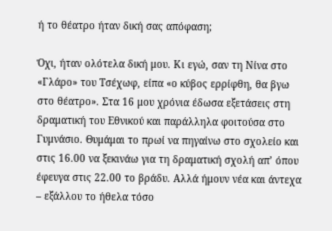ή το θέατρο ήταν δική σας απόφαση;

Όχι, ήταν ολότελα δική μου. Κι εγώ, σαν τη Νίνα στο «Γλάρο» του Τσέχωφ, είπα «ο κύβος ερρίφθη, θα βγω στο θέατρο». Στα 16 μου χρόνια έδωσα εξετάσεις στη δραματική του Εθνικού και παράλληλα φοιτούσα στο Γυμνάσιο. Θυμάμαι το πρωί να πηγαίνω στο σχολείο και στις 16.00 να ξεκινάω για τη δραματική σχολή απ’ όπου έφευγα στις 22.00 το βράδυ. Αλλά ήμουν νέα και άντεχα – εξάλλου το ήθελα τόσο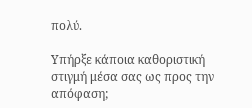πολύ.

Υπήρξε κάποια καθοριστική στιγμή μέσα σας ως προς την απόφαση;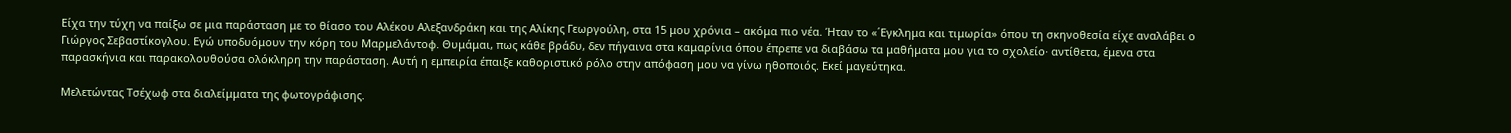Είχα την τύχη να παίξω σε μια παράσταση με το θίασο του Αλέκου Αλεξανδράκη και της Αλίκης Γεωργούλη, στα 15 μου χρόνια – ακόμα πιο νέα. Ήταν το «΄Εγκλημα και τιμωρία» όπου τη σκηνοθεσία είχε αναλάβει ο Γιώργος Σεβαστίκογλου. Εγώ υποδυόμουν την κόρη του Μαρμελάντοφ. Θυμάμαι, πως κάθε βράδυ, δεν πήγαινα στα καμαρίνια όπου έπρεπε να διαβάσω τα μαθήματα μου για το σχολείο· αντίθετα, έμενα στα παρασκήνια και παρακολουθούσα ολόκληρη την παράσταση. Αυτή η εμπειρία έπαιξε καθοριστικό ρόλο στην απόφαση μου να γίνω ηθοποιός. Εκεί μαγεύτηκα.

Μελετώντας Τσέχωφ στα διαλείμματα της φωτογράφισης.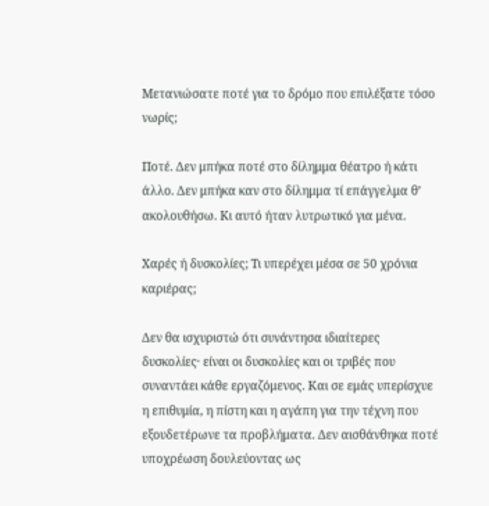Μετανιώσατε ποτέ για το δρόμο που επιλέξατε τόσο νωρίς;

Ποτέ. Δεν μπήκα ποτέ στο δίλημμα θέατρο ή κάτι άλλο. Δεν μπήκα καν στο δίλημμα τί επάγγελμα θ’ ακολουθήσω. Κι αυτό ήταν λυτρωτικό για μένα.

Χαρές ή δυσκολίες; Τι υπερέχει μέσα σε 50 χρόνια καριέρας;

Δεν θα ισχυριστώ ότι συνάντησα ιδιαίτερες δυσκολίες· είναι οι δυσκολίες και οι τριβές που συναντάει κάθε εργαζόμενος. Και σε εμάς υπερίσχυε η επιθυμία, η πίστη και η αγάπη για την τέχνη που εξουδετέρωνε τα προβλήματα. Δεν αισθάνθηκα ποτέ υποχρέωση δουλεύοντας ως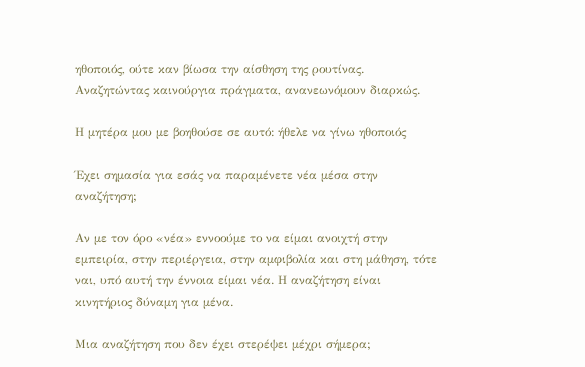ηθοποιός, ούτε καν βίωσα την αίσθηση της ρουτίνας. Αναζητώντας καινούργια πράγματα, ανανεωνόμουν διαρκώς.

Η μητέρα μου με βοηθούσε σε αυτό: ήθελε να γίνω ηθοποιός

Έχει σημασία για εσάς να παραμένετε νέα μέσα στην αναζήτηση;

Αν με τον όρο «νέα» εννοούμε το να είμαι ανοιχτή στην εμπειρία, στην περιέργεια, στην αμφιβολία και στη μάθηση, τότε ναι, υπό αυτή την έννοια είμαι νέα. Η αναζήτηση είναι κινητήριος δύναμη για μένα.

Μια αναζήτηση που δεν έχει στερέψει μέχρι σήμερα;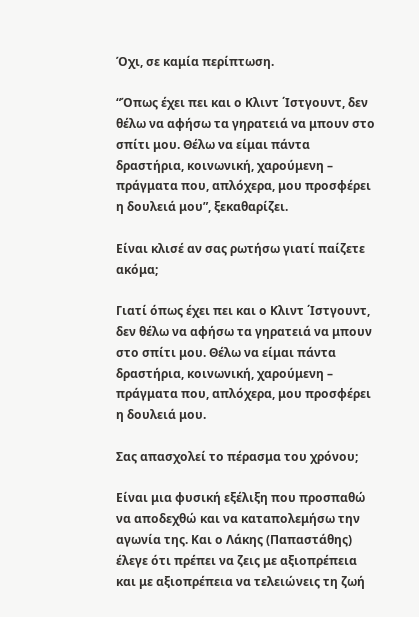Όχι, σε καμία περίπτωση.

“Όπως έχει πει και ο Κλιντ ΄Ιστγουντ, δεν θέλω να αφήσω τα γηρατειά να μπουν στο σπίτι μου. Θέλω να είμαι πάντα δραστήρια, κοινωνική, χαρούμενη – πράγματα που, απλόχερα, μου προσφέρει η δουλειά μου”, ξεκαθαρίζει.

Είναι κλισέ αν σας ρωτήσω γιατί παίζετε ακόμα;

Γιατί όπως έχει πει και ο Κλιντ ΄Ιστγουντ, δεν θέλω να αφήσω τα γηρατειά να μπουν στο σπίτι μου. Θέλω να είμαι πάντα δραστήρια, κοινωνική, χαρούμενη – πράγματα που, απλόχερα, μου προσφέρει η δουλειά μου.

Σας απασχολεί το πέρασμα του χρόνου;

Είναι μια φυσική εξέλιξη που προσπαθώ να αποδεχθώ και να καταπολεμήσω την αγωνία της. Και ο Λάκης (Παπαστάθης) έλεγε ότι πρέπει να ζεις με αξιοπρέπεια και με αξιοπρέπεια να τελειώνεις τη ζωή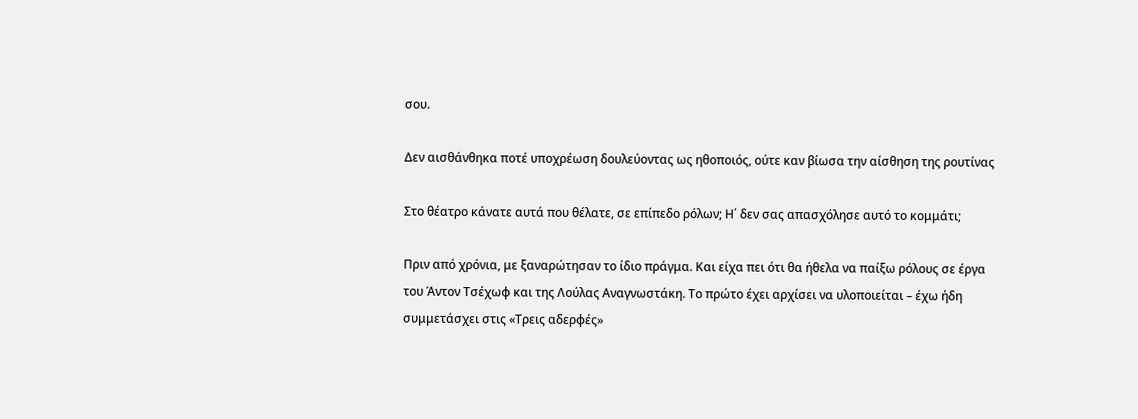σου.

Δεν αισθάνθηκα ποτέ υποχρέωση δουλεύοντας ως ηθοποιός, ούτε καν βίωσα την αίσθηση της ρουτίνας

Στο θέατρο κάνατε αυτά που θέλατε, σε επίπεδο ρόλων; Η΄ δεν σας απασχόλησε αυτό το κομμάτι;

Πριν από χρόνια, με ξαναρώτησαν το ίδιο πράγμα. Και είχα πει ότι θα ήθελα να παίξω ρόλους σε έργα του Άντον Τσέχωφ και της Λούλας Αναγνωστάκη. Το πρώτο έχει αρχίσει να υλοποιείται – έχω ήδη συμμετάσχει στις «Τρεις αδερφές»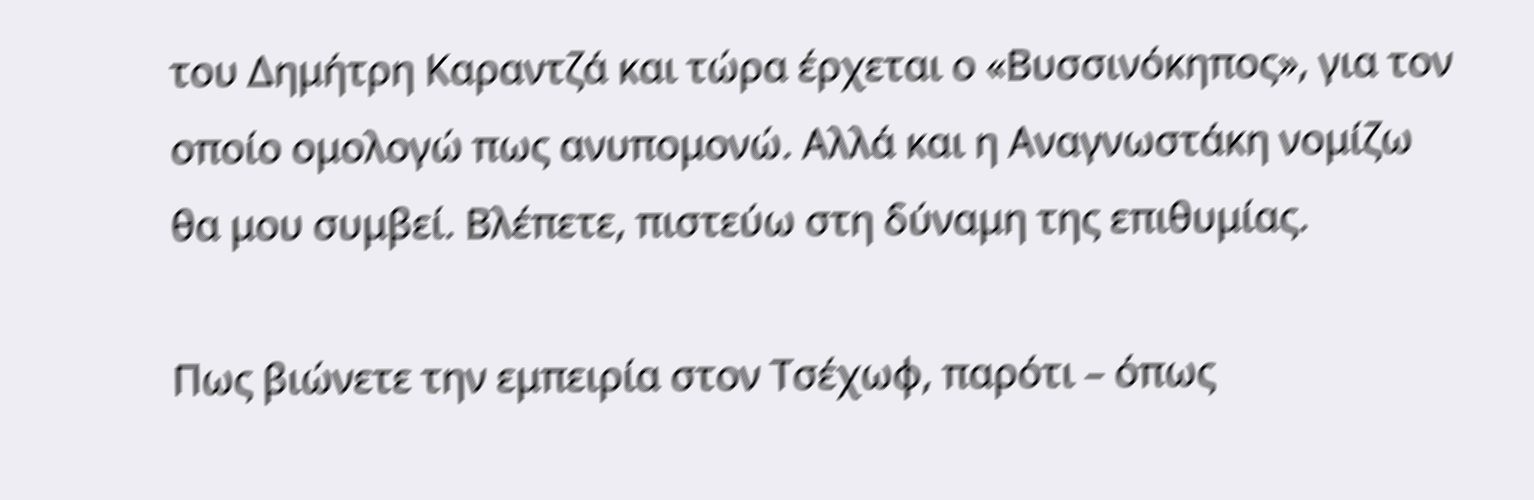του Δημήτρη Καραντζά και τώρα έρχεται ο «Βυσσινόκηπος», για τον οποίο ομολογώ πως ανυπομονώ. Αλλά και η Αναγνωστάκη νομίζω θα μου συμβεί. Βλέπετε, πιστεύω στη δύναμη της επιθυμίας.

Πως βιώνετε την εμπειρία στον Τσέχωφ, παρότι – όπως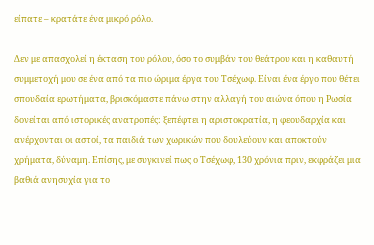είπατε – κρατάτε ένα μικρό ρόλο.

Δεν με απασχολεί η έκταση του ρόλου, όσο το συμβάν του θεάτρου και η καθαυτή συμμετοχή μου σε ένα από τα πιο ώριμα έργα του Τσέχωφ. Είναι ένα έργο που θέτει σπουδαία ερωτήματα, βρισκόμαστε πάνω στην αλλαγή του αιώνα όπου η Ρωσία δονείται από ιστορικές ανατροπές: ξεπέφτει η αριστοκρατία, η φεουδαρχία και ανέρχονται οι αστοί, τα παιδιά των χωρικών που δουλεύουν και αποκτούν χρήματα, δύναμη. Επίσης, με συγκινεί πως ο Τσέχωφ, 130 χρόνια πριν, εκφράζει μια βαθιά ανησυχία για το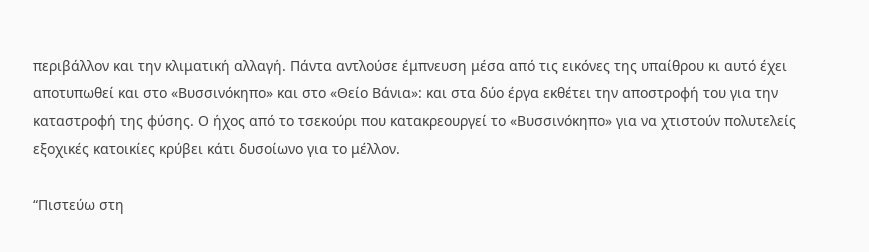περιβάλλον και την κλιματική αλλαγή. Πάντα αντλούσε έμπνευση μέσα από τις εικόνες της υπαίθρου κι αυτό έχει αποτυπωθεί και στο «Βυσσινόκηπο» και στο «Θείο Βάνια»: και στα δύο έργα εκθέτει την αποστροφή του για την καταστροφή της φύσης. Ο ήχος από το τσεκούρι που κατακρεουργεί το «Βυσσινόκηπο» για να χτιστούν πολυτελείς εξοχικές κατοικίες κρύβει κάτι δυσοίωνο για το μέλλον.

“Πιστεύω στη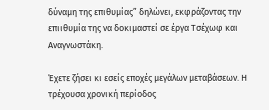δύναμη της επιθυμίας” δηλώνει, εκφράζοντας την επιιθυμία της να δοκιμαστεί σε έργα Τσέχωφ και Αναγνωστάκη.

Έχετε ζήσει κι εσείς εποχές μεγάλων μεταβάσεων. Η τρέχουσα χρονική περίοδος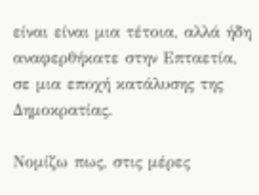είναι είναι μια τέτοια, αλλά ήδη αναφερθήκατε στην Επταετία, σε μια εποχή κατάλυσης της Δημοκρατίας.

Νομίζω πως, στις μέρες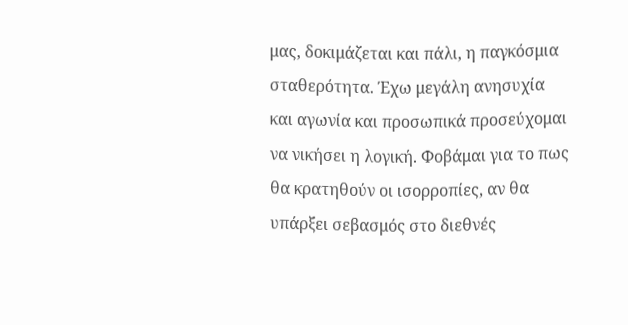μας, δοκιμάζεται και πάλι, η παγκόσμια σταθερότητα. Έχω μεγάλη ανησυχία και αγωνία και προσωπικά προσεύχομαι να νικήσει η λογική. Φοβάμαι για το πως θα κρατηθούν οι ισορροπίες, αν θα υπάρξει σεβασμός στο διεθνές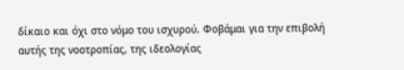δίκαιο και όχι στο νόμο του ισχυρού. Φοβάμαι για την επιβολή αυτής της νοοτροπίας, της ιδεολογίας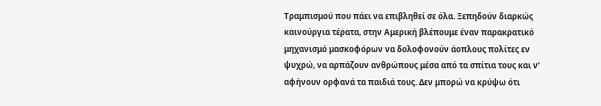Τραμπισμού που πάει να επιβληθεί σε όλα. Ξεπηδούν διαρκώς καινούργια τέρατα, στην Αμερική βλέπουμε έναν παρακρατικό μηχανισμό μασκοφόρων να δολοφονούν άοπλους πολίτες εν ψυχρώ, να αρπάζουν ανθρώπους μέσα από τα σπίτια τους και ν’ αφήνουν ορφανά τα παιδιά τους. Δεν μπορώ να κρύψω ότι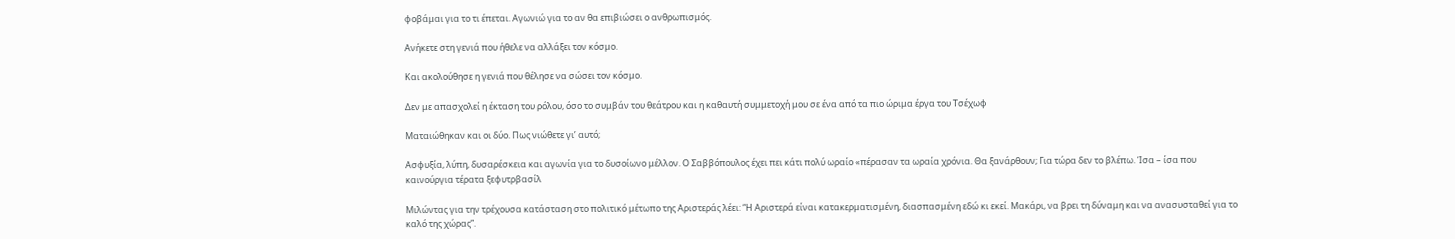φοβάμαι για το τι έπεται. Αγωνιώ για το αν θα επιβιώσει ο ανθρωπισμός.

Ανήκετε στη γενιά που ήθελε να αλλάξει τον κόσμο.

Και ακολούθησε η γενιά που θέλησε να σώσει τον κόσμο.

Δεν με απασχολεί η έκταση του ρόλου, όσο το συμβάν του θεάτρου και η καθαυτή συμμετοχή μου σε ένα από τα πιο ώριμα έργα του Τσέχωφ

Ματαιώθηκαν και οι δύο. Πως νιώθετε γι’ αυτό;

Ασφυξία, λύπη, δυσαρέσκεια και αγωνία για το δυσοίωνο μέλλον. Ο Σαββόπουλος έχει πει κάτι πολύ ωραίο «πέρασαν τα ωραία χρόνια. Θα ξανάρθουν; Για τώρα δεν το βλέπω. Ίσα – ίσα που καινούργια τέρατα ξεφυτρβασίλ

Μιλώντας για την τρέχουσα κατάσταση στο πολιτικό μέτωπο της Αριστεράς λέει: “Η Αριστερά είναι κατακερματισμένη, διασπασμένη εδώ κι εκεί. Μακάρι, να βρει τη δύναμη και να ανασυσταθεί για το καλό της χώρας”.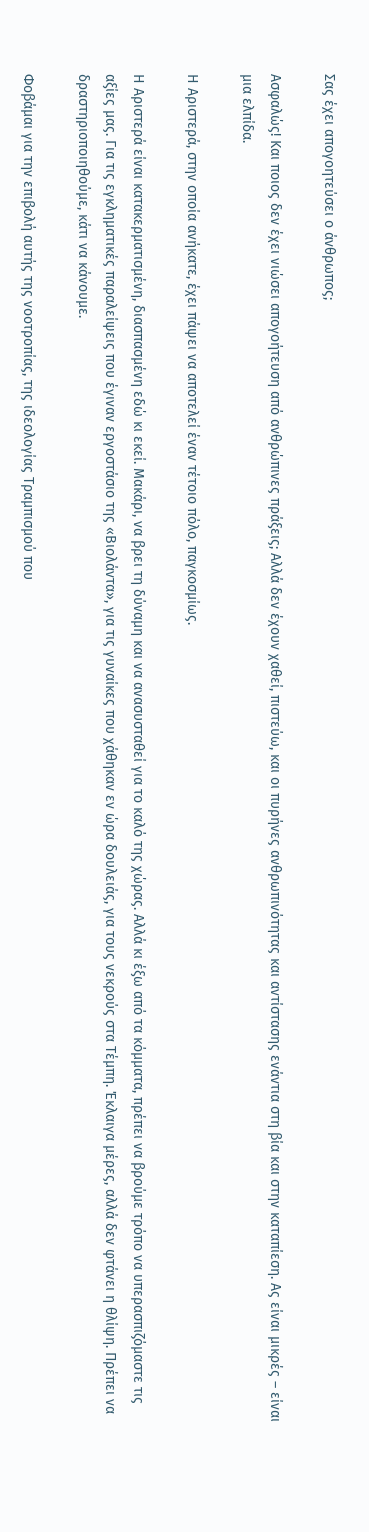Σας έχει απογοητεύσει ο άνθρωπος;

Ασφαλώς! Και ποιος δεν έχει νιώσει απογοήτευση από ανθρώπινες πράξεις; Αλλά δεν έχουν χαθεί, πιστεύω, και οι πυρήνες ανθρωπινότητας και αντίστασης ενάντια στη βία και στην καταπίεση. Ας είναι μικρές – είναι μια ελπίδα.

Η Αριστερά, στην οποία ανήκατε, έχει πάψει να αποτελεί έναν τέτοιο πόλο, παγκοσμίως.

Η Αριστερά είναι κατακερματισμένη, διασπασμένη εδώ κι εκεί. Μακάρι, να βρει τη δύναμη και να ανασυσταθεί για το καλό της χώρας. Αλλά κι έξω από τα κόμματα, πρέπει να βρούμε τρόπο να υπερασπιζόμαστε τις αξίες μας. Για τις εγκληματικές παραλείψεις που έγιναν εργοστάσιο της «Βιολάντα», για τις γυναίκες που χάθηκαν εν ώρα δουλειάς, για τους νεκρούς στα Τέμπη. Έκλαιγα μέρες, αλλά δεν φτάνει η θλίψη. Πρέπει να δραστηριοποιηθούμε, κάτι να κάνουμε.

Φοβάμαι για την επιβολή αυτής της νοοτροπίας, της ιδεολογίας Τραμπισμού που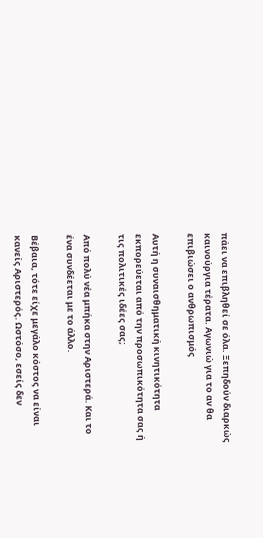πάει να επιβληθεί σε όλα. Ξεπηδούν διαρκώς καινούργια τέρατα. Αγωνιώ για το αν θα επιβιώσει ο ανθρωπισμός

Αυτή η συναισθηματική κινητικότητα εκπορεύεται από την προσωπικότητα σας ή τις πολιτικές ιδέες σας;

Από πολύ νέα μπήκα στην Αριστερά. Και το ένα συνδέεται με το άλλο.

Βέβαια, τότε είχε μεγάλο κόστος να είναι κανείς Αριστερός. Ωστόσο, εσείς δεν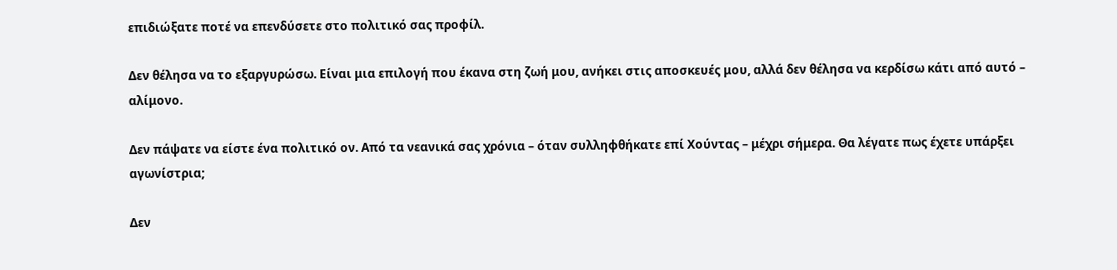επιδιώξατε ποτέ να επενδύσετε στο πολιτικό σας προφίλ.

Δεν θέλησα να το εξαργυρώσω. Είναι μια επιλογή που έκανα στη ζωή μου, ανήκει στις αποσκευές μου, αλλά δεν θέλησα να κερδίσω κάτι από αυτό – αλίμονο.

Δεν πάψατε να είστε ένα πολιτικό ον. Από τα νεανικά σας χρόνια – όταν συλληφθήκατε επί Χούντας – μέχρι σήμερα. Θα λέγατε πως έχετε υπάρξει αγωνίστρια;

Δεν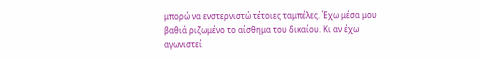μπορώ να ενστερνιστώ τέτοιες ταμπέλες. Έχω μέσα μου βαθιά ριζωμένο το αίσθημα του δικαίου. Κι αν έχω αγωνιστεί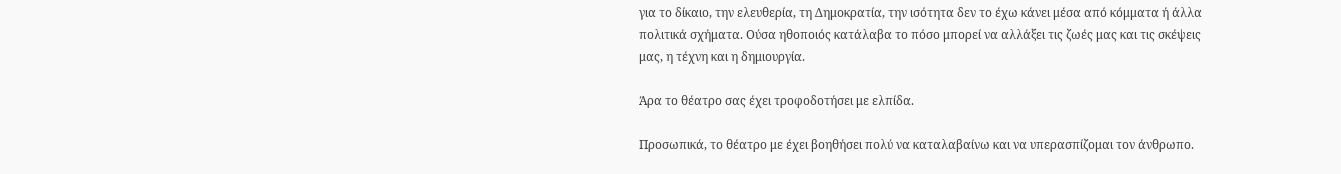για το δίκαιο, την ελευθερία, τη Δημοκρατία, την ισότητα δεν το έχω κάνει μέσα από κόμματα ή άλλα πολιτικά σχήματα. Ούσα ηθοποιός κατάλαβα το πόσο μπορεί να αλλάξει τις ζωές μας και τις σκέψεις μας, η τέχνη και η δημιουργία.

Άρα το θέατρο σας έχει τροφοδοτήσει με ελπίδα.

Προσωπικά, το θέατρο με έχει βοηθήσει πολύ να καταλαβαίνω και να υπερασπίζομαι τον άνθρωπο.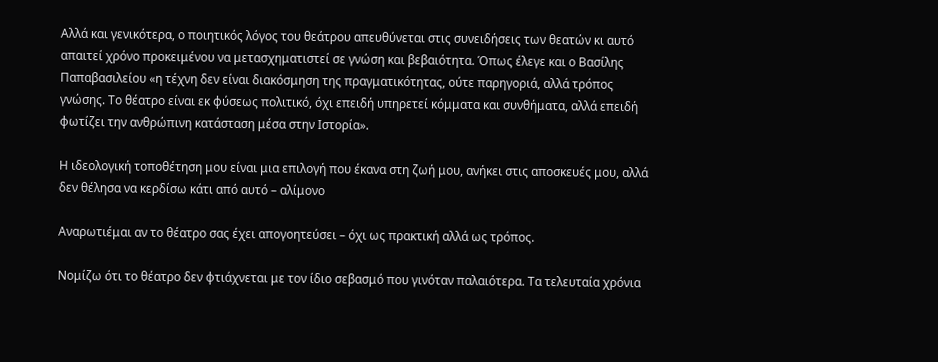Αλλά και γενικότερα, ο ποιητικός λόγος του θεάτρου απευθύνεται στις συνειδήσεις των θεατών κι αυτό απαιτεί χρόνο προκειμένου να μετασχηματιστεί σε γνώση και βεβαιότητα. Όπως έλεγε και ο Βασίλης Παπαβασιλείου «η τέχνη δεν είναι διακόσμηση της πραγματικότητας, ούτε παρηγοριά, αλλά τρόπος γνώσης. Το θέατρο είναι εκ φύσεως πολιτικό, όχι επειδή υπηρετεί κόμματα και συνθήματα, αλλά επειδή φωτίζει την ανθρώπινη κατάσταση μέσα στην Ιστορία».

Η ιδεολογική τοποθέτηση μου είναι μια επιλογή που έκανα στη ζωή μου, ανήκει στις αποσκευές μου, αλλά δεν θέλησα να κερδίσω κάτι από αυτό – αλίμονο

Αναρωτιέμαι αν το θέατρο σας έχει απογοητεύσει – όχι ως πρακτική αλλά ως τρόπος.

Νομίζω ότι το θέατρο δεν φτιάχνεται με τον ίδιο σεβασμό που γινόταν παλαιότερα. Τα τελευταία χρόνια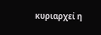κυριαρχεί η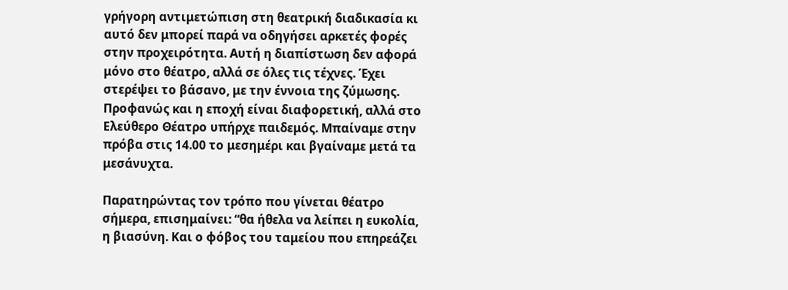γρήγορη αντιμετώπιση στη θεατρική διαδικασία κι αυτό δεν μπορεί παρά να οδηγήσει αρκετές φορές στην προχειρότητα. Αυτή η διαπίστωση δεν αφορά μόνο στο θέατρο, αλλά σε όλες τις τέχνες. Έχει στερέψει το βάσανο, με την έννοια της ζύμωσης. Προφανώς και η εποχή είναι διαφορετική, αλλά στο Ελεύθερο Θέατρο υπήρχε παιδεμός. Μπαίναμε στην πρόβα στις 14.00 το μεσημέρι και βγαίναμε μετά τα μεσάνυχτα.

Παρατηρώντας τον τρόπο που γίνεται θέατρο σήμερα, επισημαίνει: “θα ήθελα να λείπει η ευκολία, η βιασύνη. Και ο φόβος του ταμείου που επηρεάζει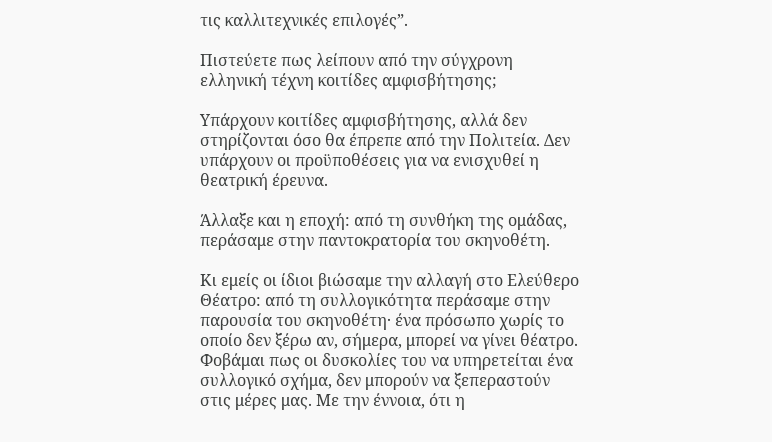τις καλλιτεχνικές επιλογές”.

Πιστεύετε πως λείπουν από την σύγχρονη ελληνική τέχνη κοιτίδες αμφισβήτησης;

Υπάρχουν κοιτίδες αμφισβήτησης, αλλά δεν στηρίζονται όσο θα έπρεπε από την Πολιτεία. Δεν υπάρχουν οι προϋποθέσεις για να ενισχυθεί η θεατρική έρευνα.

Άλλαξε και η εποχή: από τη συνθήκη της ομάδας, περάσαμε στην παντοκρατορία του σκηνοθέτη.

Κι εμείς οι ίδιοι βιώσαμε την αλλαγή στο Ελεύθερο Θέατρο: από τη συλλογικότητα περάσαμε στην παρουσία του σκηνοθέτη· ένα πρόσωπο χωρίς το οποίο δεν ξέρω αν, σήμερα, μπορεί να γίνει θέατρο. Φοβάμαι πως οι δυσκολίες του να υπηρετείται ένα συλλογικό σχήμα, δεν μπορούν να ξεπεραστούν στις μέρες μας. Με την έννοια, ότι η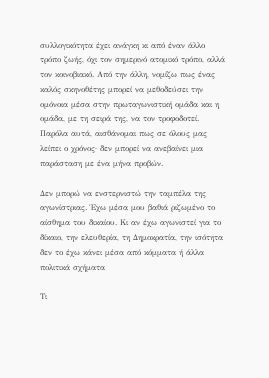συλλογικότητα έχει ανάγκη κι από έναν άλλο τρόπο ζωής, όχι τον σημερινό ατομικό τρόπο, αλλά τον κοινοβιακό. Από την άλλη, νομίζω πως ένας καλός σκηνοθέτης μπορεί να μεθοδεύσει την ομόνοια μέσα στην πρωταγωνιστική ομάδα και η ομάδα, με τη σειρά της, να τον τροφοδοτεί. Παρόλα αυτά, αισθάνομαι πως σε όλους μας λείπει ο χρόνος· δεν μπορεί να ανεβαίνει μια παράσταση με ένα μήνα προβών.

Δεν μπορώ να ενστερνιστώ την ταμπέλα της αγωνίστριας. Έχω μέσα μου βαθιά ριζωμένο το αίσθημα του δικαίου. Κι αν έχω αγωνιστεί για το δίκαιο, την ελευθερία, τη Δημοκρατία, την ισότητα δεν το έχω κάνει μέσα από κόμματα ή άλλα πολιτικά σχήματα

Τι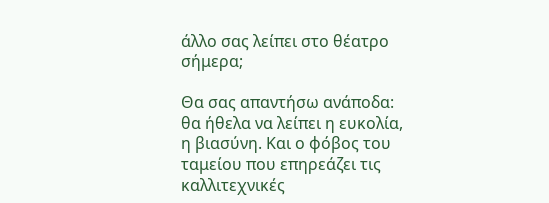άλλο σας λείπει στο θέατρο σήμερα;

Θα σας απαντήσω ανάποδα: θα ήθελα να λείπει η ευκολία, η βιασύνη. Και ο φόβος του ταμείου που επηρεάζει τις καλλιτεχνικές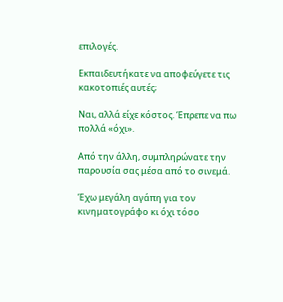επιλογές.

Εκπαιδευτήκατε να αποφεύγετε τις κακοτοπιές αυτές;

Ναι, αλλά είχε κόστος. Έπρεπε να πω πολλά «όχι».

Από την άλλη, συμπληρώνατε την παρουσία σας μέσα από το σινεμά.

Έχω μεγάλη αγάπη για τον κινηματογράφο κι όχι τόσο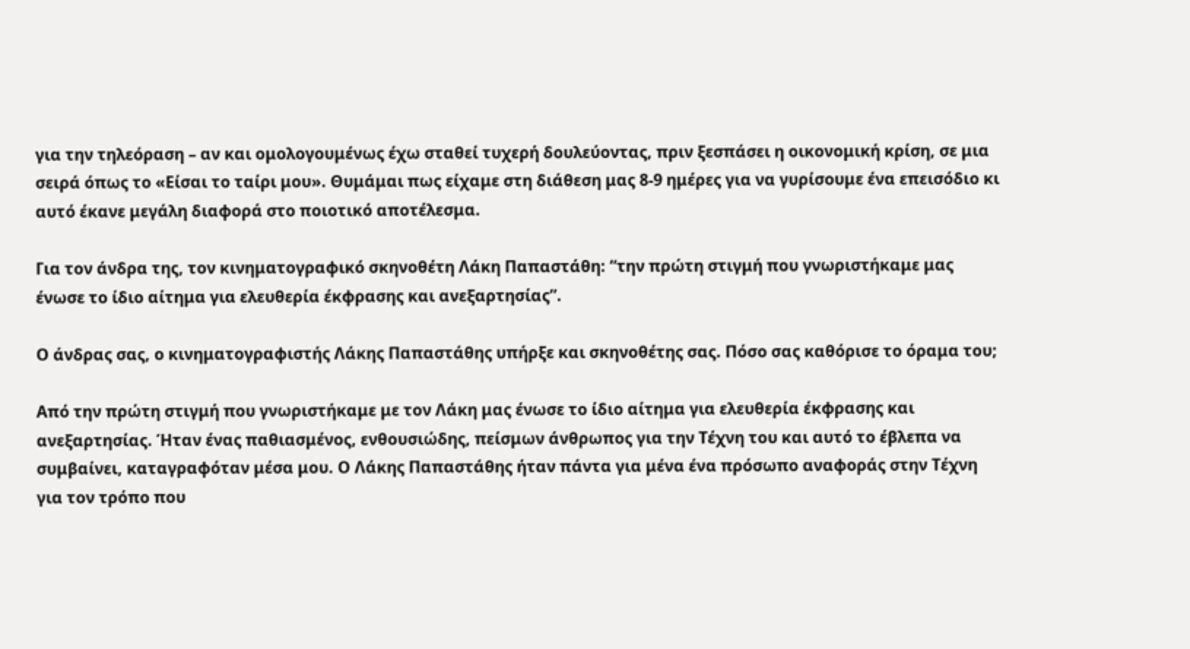για την τηλεόραση – αν και ομολογουμένως έχω σταθεί τυχερή δουλεύοντας, πριν ξεσπάσει η οικονομική κρίση, σε μια σειρά όπως το «Είσαι το ταίρι μου». Θυμάμαι πως είχαμε στη διάθεση μας 8-9 ημέρες για να γυρίσουμε ένα επεισόδιο κι αυτό έκανε μεγάλη διαφορά στο ποιοτικό αποτέλεσμα.

Για τον άνδρα της, τον κινηματογραφικό σκηνοθέτη Λάκη Παπαστάθη: “την πρώτη στιγμή που γνωριστήκαμε μας ένωσε το ίδιο αίτημα για ελευθερία έκφρασης και ανεξαρτησίας”.

Ο άνδρας σας, ο κινηματογραφιστής Λάκης Παπαστάθης υπήρξε και σκηνοθέτης σας. Πόσο σας καθόρισε το όραμα του;

Από την πρώτη στιγμή που γνωριστήκαμε με τον Λάκη μας ένωσε το ίδιο αίτημα για ελευθερία έκφρασης και ανεξαρτησίας. Ήταν ένας παθιασμένος, ενθουσιώδης, πείσμων άνθρωπος για την Τέχνη του και αυτό το έβλεπα να συμβαίνει, καταγραφόταν μέσα μου. Ο Λάκης Παπαστάθης ήταν πάντα για μένα ένα πρόσωπο αναφοράς στην Τέχνη για τον τρόπο που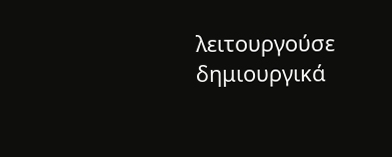λειτουργούσε δημιουργικά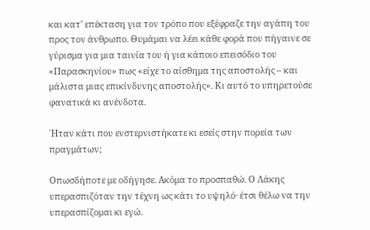και κατ’ επέκταση για τον τρόπο που εξέφραζε την αγάπη του προς τον άνθρωπο. Θυμάμαι να λέει κάθε φορά που πήγαινε σε γύρισμα για μια ταινία του ή για κάποιο επεισόδιο του «Παρασκηνίου» πως «είχε το αίσθημα της αποστολής – και μάλιστα μιας επικίνδυνης αποστολής». Κι αυτό το υπηρετούσε φανατικά κι ανένδοτα.

΄Ηταν κάτι που ενστερνιστήκατε κι εσείς στην πορεία των πραγμάτων;

Οπωσδήποτε με οδήγησε. Ακόμα το προσπαθώ. Ο Λάκης υπερασπιζόταν την τέχνη ως κάτι το υψηλό· έτσι θέλω να την υπερασπίζομαι κι εγώ.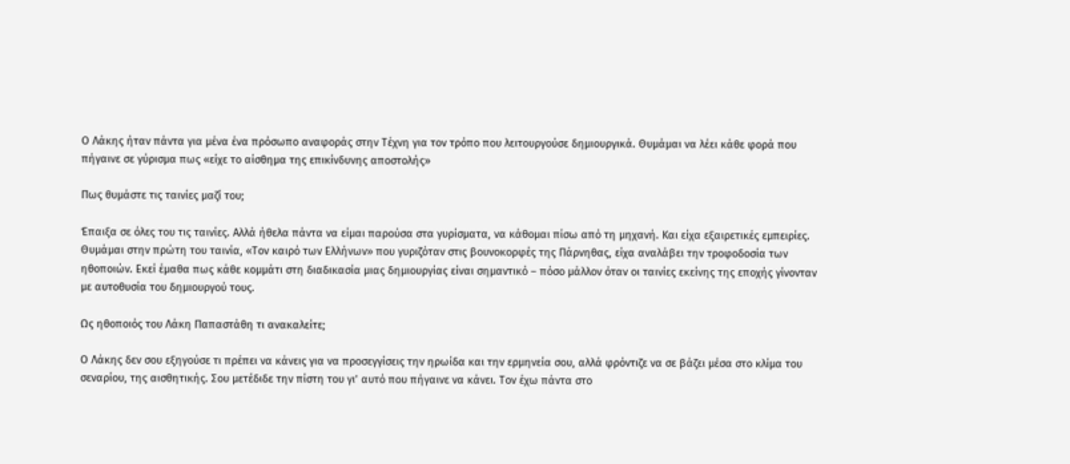Ο Λάκης ήταν πάντα για μένα ένα πρόσωπο αναφοράς στην Τέχνη για τον τρόπο που λειτουργούσε δημιουργικά. Θυμάμαι να λέει κάθε φορά που πήγαινε σε γύρισμα πως «είχε το αίσθημα της επικίνδυνης αποστολής»

Πως θυμάστε τις ταινίες μαζί του;

Έπαιξα σε όλες του τις ταινίες. Αλλά ήθελα πάντα να είμαι παρούσα στα γυρίσματα, να κάθομαι πίσω από τη μηχανή. Και είχα εξαιρετικές εμπειρίες. Θυμάμαι στην πρώτη του ταινία, «Τον καιρό των Ελλήνων» που γυριζόταν στις βουνοκορφές της Πάρνηθας, είχα αναλάβει την τροφοδοσία των ηθοποιών. Εκεί έμαθα πως κάθε κομμάτι στη διαδικασία μιας δημιουργίας είναι σημαντικό – πόσο μάλλον όταν οι ταινίες εκείνης της εποχής γίνονταν με αυτοθυσία του δημιουργού τους.

Ως ηθοποιός του Λάκη Παπαστάθη τι ανακαλείτε;

Ο Λάκης δεν σου εξηγούσε τι πρέπει να κάνεις για να προσεγγίσεις την ηρωίδα και την ερμηνεία σου, αλλά φρόντιζε να σε βάζει μέσα στο κλίμα του σεναρίου, της αισθητικής. Σου μετέδιδε την πίστη του γι’ αυτό που πήγαινε να κάνει. Τον έχω πάντα στο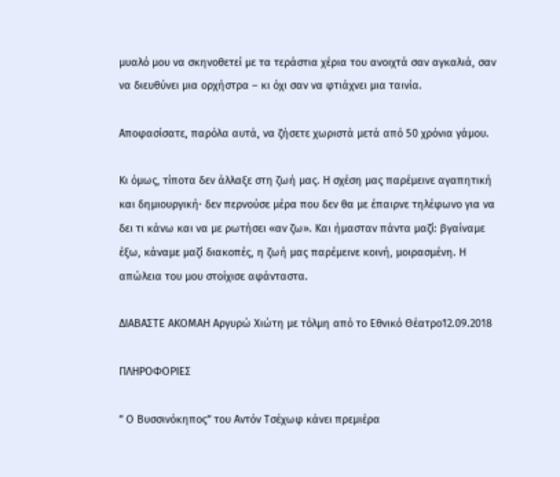μυαλό μου να σκηνοθετεί με τα τεράστια χέρια του ανοιχτά σαν αγκαλιά, σαν να διευθύνει μια ορχήστρα – κι όχι σαν να φτιάχνει μια ταινία.

Αποφασίσατε, παρόλα αυτά, να ζήσετε χωριστά μετά από 50 χρόνια γάμου.

Κι όμως, τίποτα δεν άλλαξε στη ζωή μας. Η σχέση μας παρέμεινε αγαπητική και δημιουργική· δεν περνούσε μέρα που δεν θα με έπαιρνε τηλέφωνο για να δει τι κάνω και να με ρωτήσει «αν ζω». Και ήμασταν πάντα μαζί: βγαίναμε έξω, κάναμε μαζί διακοπές, η ζωή μας παρέμεινε κοινή, μοιρασμένη. Η απώλεια του μου στοίχισε αφάνταστα.

ΔΙΑΒΑΣΤΕ ΑΚΟΜΑΗ Αργυρώ Χιώτη με τόλμη από το Εθνικό Θέατρο12.09.2018

ΠΛΗΡΟΦΟΡΙΕΣ

” Ο Βυσσινόκηπος” του Αντόν Τσέχωφ κάνει πρεμιέρα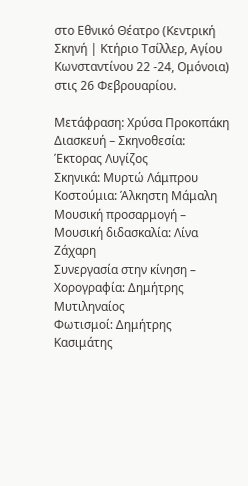στο Εθνικό Θέατρο (Κεντρική Σκηνή | Κτήριο Τσίλλερ, Αγίου Κωνσταντίνου 22 -24, Ομόνοια) στις 26 Φεβρουαρίου.

Μετάφραση: Χρύσα Προκοπάκη
Διασκευή – Σκηνοθεσία: Έκτορας Λυγίζος
Σκηνικά: Μυρτώ Λάμπρου
Κοστούμια: Άλκηστη Μάμαλη
Μουσική προσαρμογή – Μουσική διδασκαλία: Λίνα Ζάχαρη
Συνεργασία στην κίνηση – Χορογραφία: Δημήτρης Μυτιληναίος
Φωτισμοί: Δημήτρης Κασιμάτης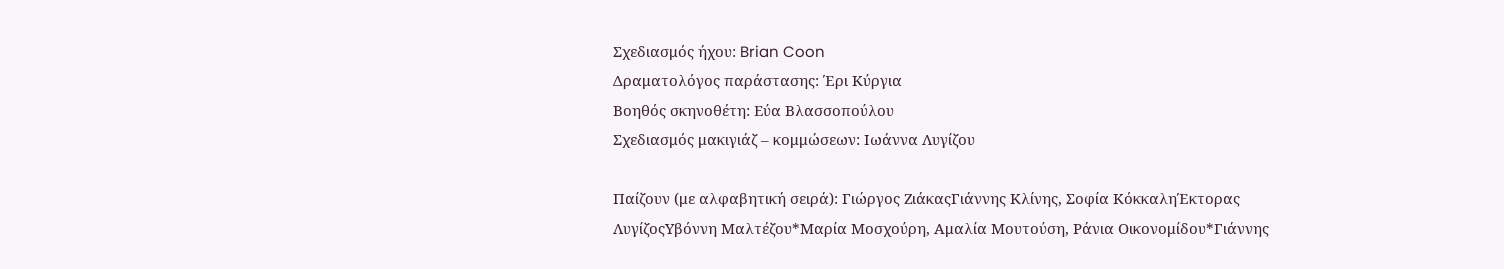Σχεδιασμός ήχου: Brian Coon
Δραματολόγος παράστασης: Έρι Κύργια
Βοηθός σκηνοθέτη: Εύα Βλασσοπούλου
Σχεδιασμός μακιγιάζ – κομμώσεων: Ιωάννα Λυγίζου

Παίζουν (με αλφαβητική σειρά): Γιώργος ΖιάκαςΓιάννης Κλίνης, Σοφία ΚόκκαληΈκτορας ΛυγίζοςΥβόννη Μαλτέζου*Μαρία Μοσχούρη, Αμαλία Μουτούση, Ράνια Οικονομίδου*Γιάννης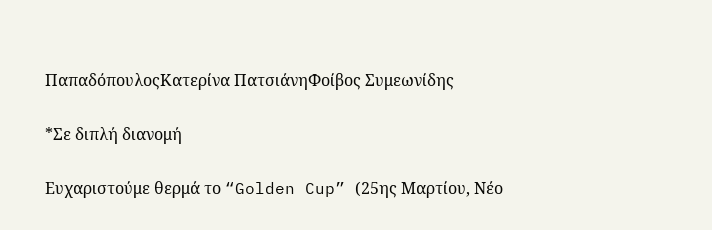ΠαπαδόπουλοςΚατερίνα ΠατσιάνηΦοίβος Συμεωνίδης

*Σε διπλή διανομή

Ευχαριστούμε θερμά το “Golden Cup” (25ης Μαρτίου, Νέο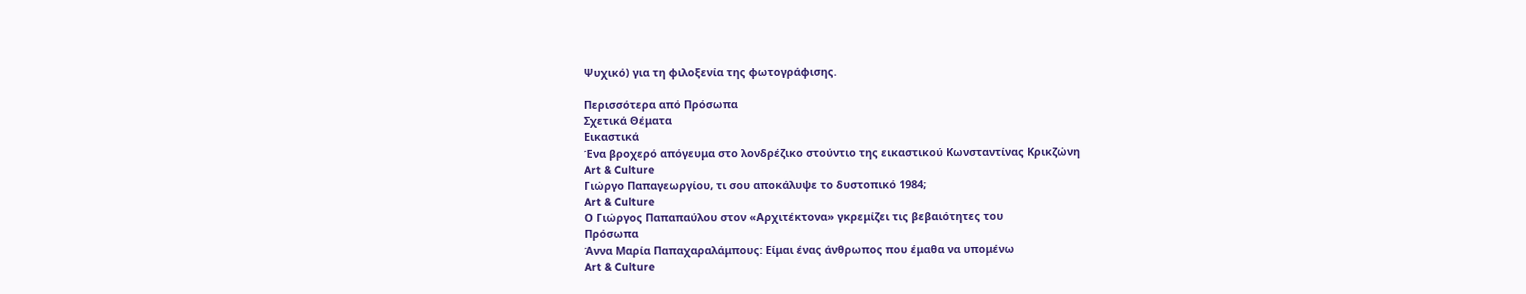Ψυχικό) για τη φιλοξενία της φωτογράφισης.

Περισσότερα από Πρόσωπα
Σχετικά Θέματα
Εικαστικά
Ένα βροχερό απόγευμα στο λονδρέζικο στούντιο της εικαστικού Κωνσταντίνας Κρικζώνη
Art & Culture
Γιώργο Παπαγεωργίου, τι σου αποκάλυψε το δυστοπικό 1984;
Art & Culture
Ο Γιώργος Παπαπαύλου στον «Αρχιτέκτονα» γκρεμίζει τις βεβαιότητες του
Πρόσωπα
Άννα Μαρία Παπαχαραλάμπους: Είμαι ένας άνθρωπος που έμαθα να υπομένω
Art & Culture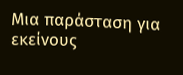Μια παράσταση για εκείνους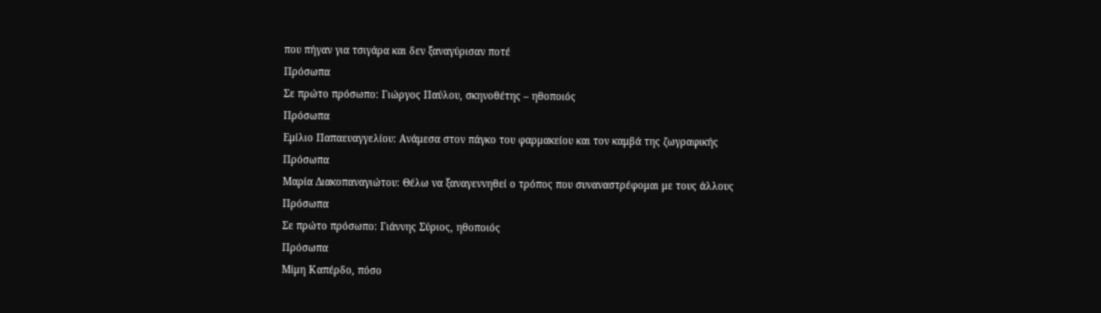που πήγαν για τσιγάρα και δεν ξαναγύρισαν ποτέ
Πρόσωπα
Σε πρώτο πρόσωπο: Γιώργος Παύλου, σκηνοθέτης – ηθοποιός
Πρόσωπα
Εμίλιο Παπαευαγγελίου: Ανάμεσα στον πάγκο του φαρμακείου και τον καμβά της ζωγραφικής
Πρόσωπα
Μαρία Διακοπαναγιώτου: Θέλω να ξαναγεννηθεί ο τρόπος που συναναστρέφομαι με τους άλλους
Πρόσωπα
Σε πρώτο πρόσωπο: Γιάννης Σύριος, ηθοποιός
Πρόσωπα
Μίμη Καπέρδο, πόσο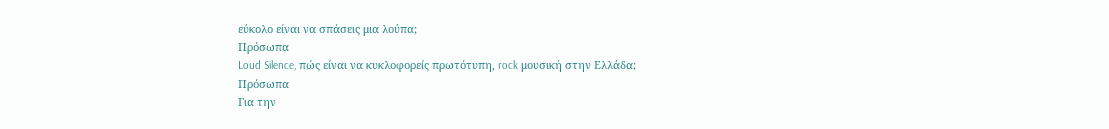εύκολο είναι να σπάσεις μια λούπα;
Πρόσωπα
Loud Silence, πώς είναι να κυκλοφορείς πρωτότυπη, rock μουσική στην Ελλάδα;
Πρόσωπα
Για την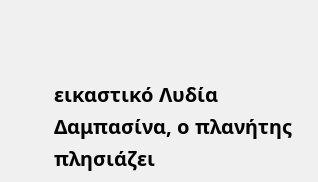εικαστικό Λυδία Δαμπασίνα, ο πλανήτης πλησιάζει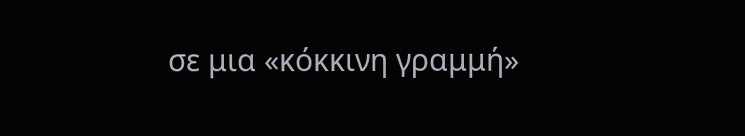σε μια «κόκκινη γραμμή»